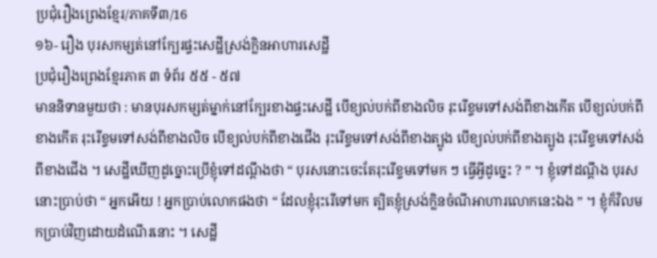ប្រជុំរឿងព្រេងខ្មែរ/ភាគទី៣/16
១៦- រឿង បុរសកម្សត់នៅក្បែរផ្ទះសេដ្ឋីស្រង់ក្លិនអាហារសេដ្ឋី
ប្រជុំរឿងព្រេងខ្មែរភាគ ៣ ទំព័រ ៥៥ - ៥៧
មាននិទានមួយថា : មានបុរសកម្សត់ម្នាក់នៅក្បែរខាងផ្ទះសេដ្ឋី បើខ្យល់បក់ពីខាងលិច រុះរើខ្ទមទៅសង់ពីខាងកើត បើខ្យល់បក់ពីខាងកើត រុះរើខ្ទមទៅសង់ពីខាងលិច បើខ្យល់បក់ពីខាងជើង រុះរើខ្ទមទៅសង់ពីខាងត្បូង បើខ្យល់បក់ពីខាងត្បូង រុះរើខ្ទមទៅសង់ពីខាងជើង ។ សេដ្ឋីឃើញដូច្នោះប្រើខ្ញុំទៅដណ្ដឹងថា “ បុរសនោះចេះតែរុះរើខ្ទមទៅមក ៗ ធ្វើអ្វីដូច្នេះ ? ” ។ ខ្ញុំទៅដណ្ដឹង បុរសនោះប្រាប់ថា “ អ្នកអើយ ! អ្នកប្រាប់លោកផងថា “ ដែលខ្ញុំរុះរើទៅមក ត្បិតខ្ញុំស្រង់ក្លិនចំណីអាហារលោកនេះឯង ” ។ ខ្ញុំក៏វិលមកប្រាប់វិញដោយដំណើរនោះ ។ សេដ្ឋី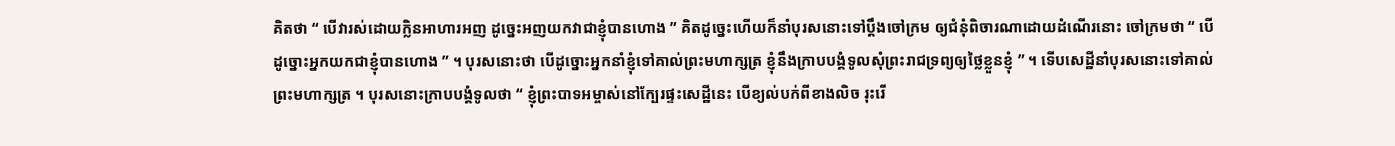គិតថា “ បើវារស់ដោយក្លិនអាហារអញ ដូច្នេះអញយកវាជាខ្ញុំបានហោង ” គិតដូច្នេះហើយក៏នាំបុរសនោះទៅប្ដឹងចៅក្រម ឲ្យជំនុំពិចារណាដោយដំណើរនោះ ចៅក្រមថា “ បើដូច្នោះអ្នកយកជាខ្ញុំបានហោង ” ។ បុរសនោះថា បើដូច្នោះអ្នកនាំខ្ញុំទៅគាល់ព្រះមហាក្សត្រ ខ្ញុំនឹងក្រាបបង្គំទូលសុំព្រះរាជទ្រព្យឲ្យថ្លៃខ្លួនខ្ញុំ ” ។ ទើបសេដ្ឋីនាំបុរសនោះទៅគាល់ព្រះមហាក្សត្រ ។ បុរសនោះក្រាបបង្គំទូលថា “ ខ្ញុំព្រះបាទអម្ចាស់នៅក្បែរផ្ទះសេដ្ឋីនេះ បើខ្យល់បក់ពីខាងលិច រុះរើ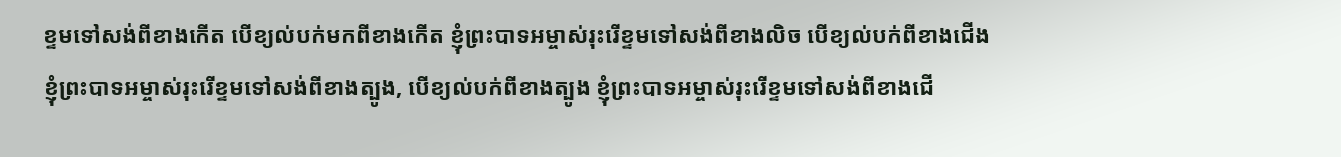ខ្ទមទៅសង់ពីខាងកើត បើខ្យល់បក់មកពីខាងកើត ខ្ញុំព្រះបាទអម្ចាស់រុះរើខ្ទមទៅសង់ពីខាងលិច បើខ្យល់បក់ពីខាងជើង ខ្ញុំព្រះបាទអម្ចាស់រុះរើខ្ទមទៅសង់ពីខាងត្បូង, បើខ្យល់បក់ពីខាងត្បូង ខ្ញុំព្រះបាទអម្ចាស់រុះរើខ្ទមទៅសង់ពីខាងជើ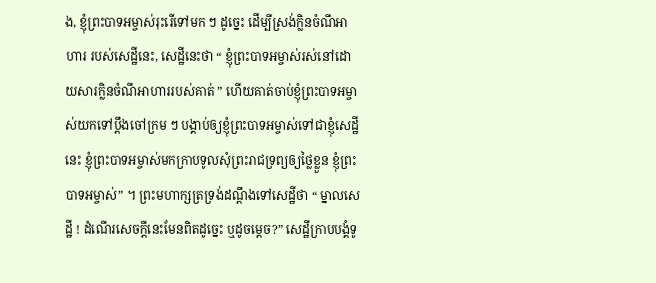ង, ខ្ញុំព្រះបាទអម្ចាស់រុះរើទៅមក ៗ ដូច្នេះ ដើម្បីស្រង់ក្លិនចំណីអាហារ របស់សេដ្ឋីនេះ, សេដ្ឋីនេះថា “ ខ្ញុំព្រះបាទអម្ចាស់រស់នៅដោយសារក្លិនចំណីអាហាររបស់គាត់ ” ហើយគាត់ចាប់ខ្ញុំព្រះបាទអម្ចាស់យកទៅប្ដឹងចៅក្រម ៗ បង្គាប់ឲ្យខ្ញុំព្រះបាទអម្ចាស់ទៅជាខ្ញុំសេដ្ឋីនេះ ខ្ញុំព្រះបាទអម្ចាស់មកក្រាបទូលសុំព្រះរាជទ្រព្យឲ្យថ្លៃខ្លួន ខ្ញុំព្រះបាទអម្ចាស់” ។ ព្រះមហាក្សត្រទ្រង់ដណ្ដឹងទៅសេដ្ឋីថា “ ម្នាលសេដ្ឋី ! ដំណើរសេចក្ដីនេះមែនពិតដូច្នេះ ឬដូចម្ដេច?” សេដ្ឋីក្រាបបង្គំទូ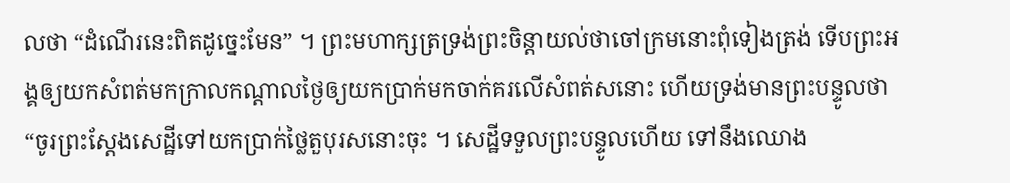លថា “ដំណើរនេះពិតដូច្នេះមែន” ។ ព្រះមហាក្សត្រទ្រង់ព្រះចិន្ដាយល់ថាចៅក្រមនោះពុំទៀងត្រង់ ទើបព្រះអង្គឲ្យយកសំពត់មកក្រាលកណ្ដាលថ្ងៃឲ្យយកប្រាក់មកចាក់គរលើសំពត់សនោះ ហើយទ្រង់មានព្រះបន្ទូលថា “ចូរព្រះស្ដែងសេដ្ឋីទៅយកប្រាក់ថ្លៃតួបុរសនោះចុះ ។ សេដ្ឋីទទួលព្រះបន្ទូលហើយ ទៅនឹងឈោង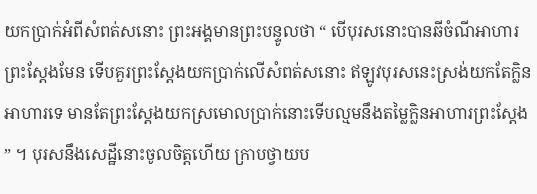យកប្រាក់អំពីសំពត់សនោះ ព្រះអង្គមានព្រះបន្ទូលថា “ បើបុរសនោះបានឆីចំណីអាហារព្រះស្ដែងមែន ទើបគួរព្រះស្ដែងយកប្រាក់លើសំពត់សនោះ ឥឡូវបុរសនេះស្រង់យកតែក្លិនអាហារទេ មានតែព្រះស្ដែងយកស្រមោលប្រាក់នោះទើបល្មមនឹងតម្លៃក្លិនអាហារព្រះស្ដែង ” ។ បុរសនឹងសេដ្ឋីនោះចូលចិត្តហើយ ក្រាបថ្វាយប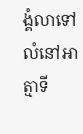ង្គំលាទៅលំនៅអាត្មាទី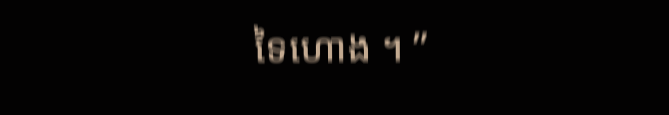ទៃហោង ។ ”